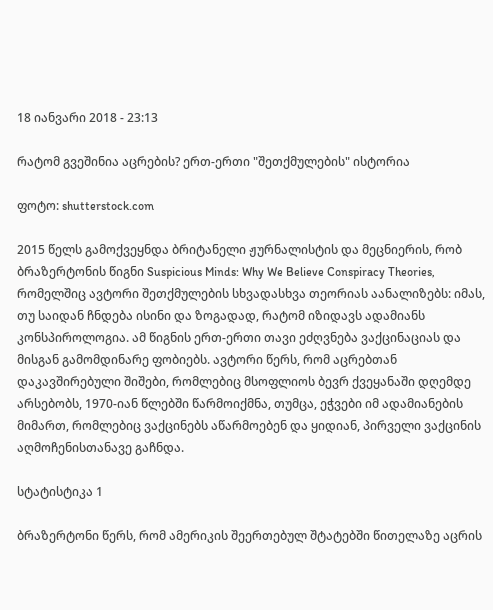18 იანვარი 2018 - 23:13

რატომ გვეშინია აცრების? ერთ-ერთი "შეთქმულების" ისტორია

ფოტო: shutterstock.com

2015 წელს გამოქვეყნდა ბრიტანელი ჟურნალისტის და მეცნიერის, რობ ბრაზერტონის წიგნი Suspicious Minds: Why We Believe Conspiracy Theories, რომელშიც ავტორი შეთქმულების სხვადასხვა თეორიას აანალიზებს: იმას, თუ საიდან ჩნდება ისინი და ზოგადად, რატომ იზიდავს ადამიანს კონსპიროლოგია. ამ წიგნის ერთ-ერთი თავი ეძღვნება ვაქცინაციას და მისგან გამომდინარე ფობიებს. ავტორი წერს, რომ აცრებთან დაკავშირებული შიშები, რომლებიც მსოფლიოს ბევრ ქვეყანაში დღემდე არსებობს, 1970-იან წლებში წარმოიქმნა, თუმცა, ეჭვები იმ ადამიანების მიმართ, რომლებიც ვაქცინებს აწარმოებენ და ყიდიან, პირველი ვაქცინის აღმოჩენისთანავე გაჩნდა.

სტატისტიკა 1

ბრაზერტონი წერს, რომ ამერიკის შეერთებულ შტატებში წითელაზე აცრის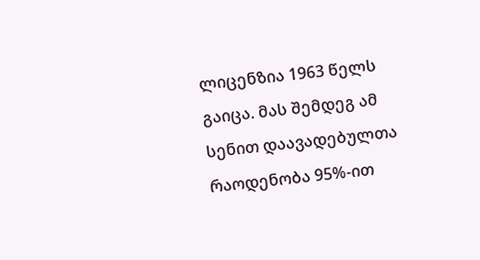ლიცენზია 1963 წელს გაიცა. მას შემდეგ ამ სენით დაავადებულთა რაოდენობა 95%-ით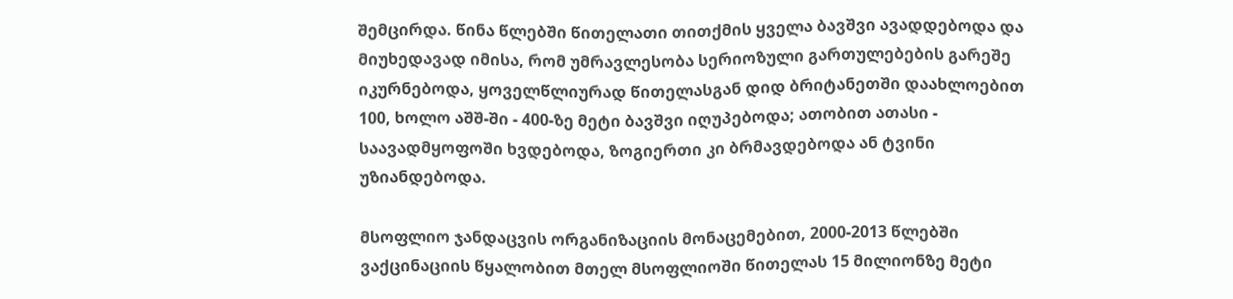შემცირდა. წინა წლებში წითელათი თითქმის ყველა ბავშვი ავადდებოდა და მიუხედავად იმისა, რომ უმრავლესობა სერიოზული გართულებების გარეშე იკურნებოდა, ყოველწლიურად წითელასგან დიდ ბრიტანეთში დაახლოებით 100, ხოლო აშშ-ში - 400-ზე მეტი ბავშვი იღუპებოდა; ათობით ათასი - საავადმყოფოში ხვდებოდა, ზოგიერთი კი ბრმავდებოდა ან ტვინი უზიანდებოდა.

მსოფლიო ჯანდაცვის ორგანიზაციის მონაცემებით, 2000-2013 წლებში ვაქცინაციის წყალობით მთელ მსოფლიოში წითელას 15 მილიონზე მეტი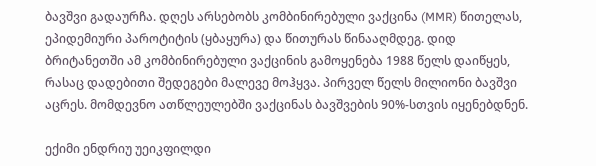ბავშვი გადაურჩა. დღეს არსებობს კომბინირებული ვაქცინა (MMR) წითელას, ეპიდემიური პაროტიტის (ყბაყურა) და წითურას წინააღმდეგ. დიდ ბრიტანეთში ამ კომბინირებული ვაქცინის გამოყენება 1988 წელს დაიწყეს, რასაც დადებითი შედეგები მალევე მოჰყვა. პირველ წელს მილიონი ბავშვი აცრეს. მომდევნო ათწლეულებში ვაქცინას ბავშვების 90%-სთვის იყენებდნენ.

ექიმი ენდრიუ უეიკფილდი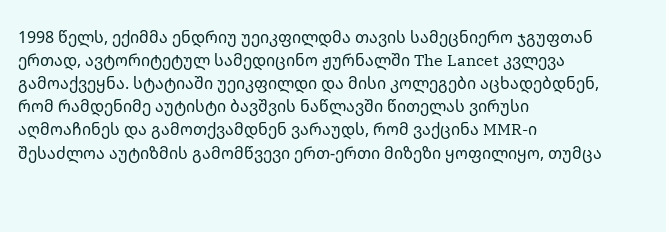1998 წელს, ექიმმა ენდრიუ უეიკფილდმა თავის სამეცნიერო ჯგუფთან ერთად, ავტორიტეტულ სამედიცინო ჟურნალში The Lancet კვლევა გამოაქვეყნა. სტატიაში უეიკფილდი და მისი კოლეგები აცხადებდნენ, რომ რამდენიმე აუტისტი ბავშვის ნაწლავში წითელას ვირუსი აღმოაჩინეს და გამოთქვამდნენ ვარაუდს, რომ ვაქცინა MMR-ი შესაძლოა აუტიზმის გამომწვევი ერთ-ერთი მიზეზი ყოფილიყო, თუმცა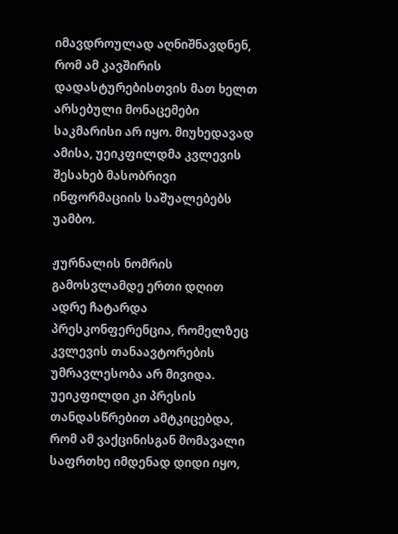იმავდროულად აღნიშნავდნენ, რომ ამ კავშირის დადასტურებისთვის მათ ხელთ არსებული მონაცემები საკმარისი არ იყო. მიუხედავად ამისა, უეიკფილდმა კვლევის შესახებ მასობრივი ინფორმაციის საშუალებებს უამბო.

ჟურნალის ნომრის გამოსვლამდე ერთი დღით ადრე ჩატარდა პრესკონფერენცია, რომელზეც კვლევის თანაავტორების უმრავლესობა არ მივიდა. უეიკფილდი კი პრესის თანდასწრებით ამტკიცებდა, რომ ამ ვაქცინისგან მომავალი საფრთხე იმდენად დიდი იყო,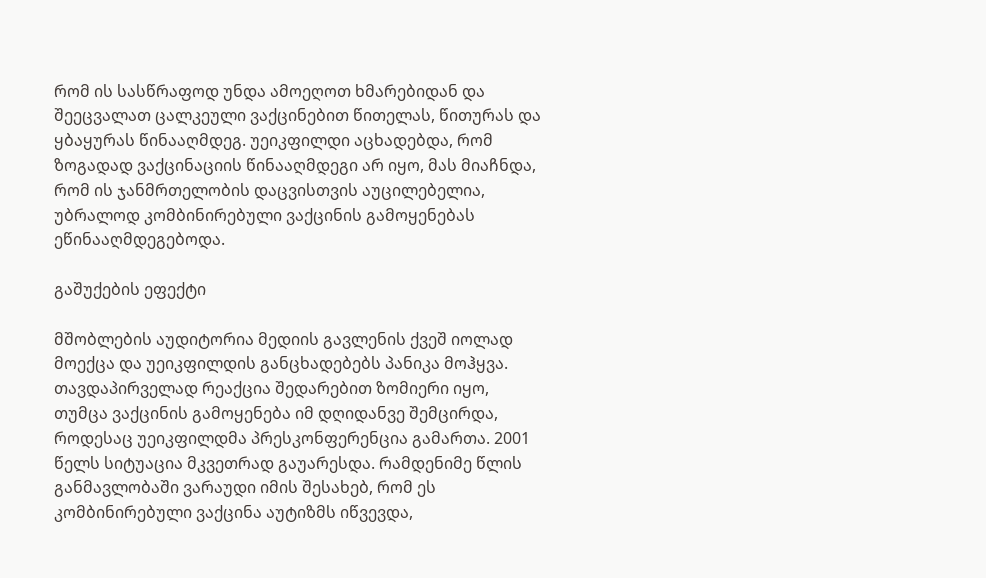რომ ის სასწრაფოდ უნდა ამოეღოთ ხმარებიდან და შეეცვალათ ცალკეული ვაქცინებით წითელას, წითურას და ყბაყურას წინააღმდეგ. უეიკფილდი აცხადებდა, რომ ზოგადად ვაქცინაციის წინააღმდეგი არ იყო, მას მიაჩნდა, რომ ის ჯანმრთელობის დაცვისთვის აუცილებელია, უბრალოდ კომბინირებული ვაქცინის გამოყენებას ეწინააღმდეგებოდა.

გაშუქების ეფექტი

მშობლების აუდიტორია მედიის გავლენის ქვეშ იოლად მოექცა და უეიკფილდის განცხადებებს პანიკა მოჰყვა. თავდაპირველად რეაქცია შედარებით ზომიერი იყო, თუმცა ვაქცინის გამოყენება იმ დღიდანვე შემცირდა, როდესაც უეიკფილდმა პრესკონფერენცია გამართა. 2001 წელს სიტუაცია მკვეთრად გაუარესდა. რამდენიმე წლის განმავლობაში ვარაუდი იმის შესახებ, რომ ეს კომბინირებული ვაქცინა აუტიზმს იწვევდა,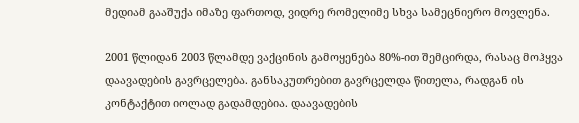მედიამ გააშუქა იმაზე ფართოდ, ვიდრე რომელიმე სხვა სამეცნიერო მოვლენა.

2001 წლიდან 2003 წლამდე ვაქცინის გამოყენება 80%-ით შემცირდა, რასაც მოჰყვა დაავადების გავრცელება. განსაკუთრებით გავრცელდა წითელა, რადგან ის კონტაქტით იოლად გადამდებია. დაავადების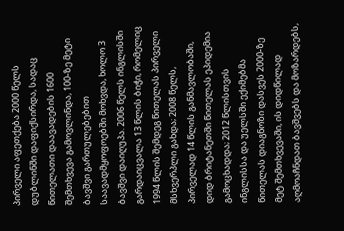პირველი აფეთქება 2000 წელს დუბლინში დაფიქსირდა, სადაც წითელათი დაავადების 1600 შემთხვევა გამოვლინდა, 100-ზე მეტი ბავშვი გართულებებით საავადმყოფოებში მოხვდა, ხოლო 3 ბავშვი დაიღუპა. 2006 წელს ინგლისში გარდაიცვალა 13 წლის ბიჭი, რომელიც 1994 წლის შემდეგ წითელას პირველი მსხვერპლი გახდა; 2008 წელს, პირველად 14 წლის განმავლობაში, დიდ ბრიტანეთში წითელას ეპიდემია გამოცხადდა; 2012 წლისთვის ინგლისსა და უელსში ექიმებმა წითელას დიაგნოზი დასვეს 2000-ზე მეტ შემთხვევაში, ის დიდწილად აღმოაჩნდათ ბავშვებს და მოზარდებს,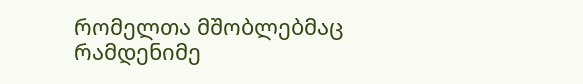რომელთა მშობლებმაც რამდენიმე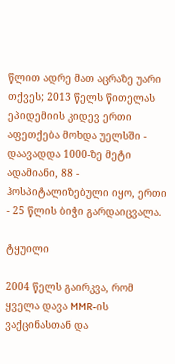წლით ადრე მათ აცრაზე უარი თქვეს; 2013 წელს წითელას ეპიდემიის კიდევ ერთი აფეთქება მოხდა უელსში - დაავადდა 1000-ზე მეტი ადამიანი, 88 - ჰოსპიტალიზებული იყო, ერთი - 25 წლის ბიჭი გარდაიცვალა.

ტყუილი

2004 წელს გაირკვა, რომ ყველა დავა MMR-ის ვაქცინასთან და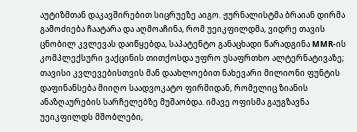აუტიზმთან დაკავშირებით სიცრუეზე აიგო. ჟურნალისტმა ბრაიან დირმა გამოძიება ჩაატარა და აღმოაჩინა, რომ უეიკფილდმა, ვიდრე თავის ცნობილ კვლევას დაიწყებდა, საპატენტო განაცხადი წარადგინა MMR-ის კომპლექსური ვაქცინის თითქოსდა უფრო უსაფრთხო ალტერნატივაზე; თავისი კვლევებისთვის მან დაახლოებით ნახევარი მილიონი ფუნტის დაფინანსება მიიღო საადვოკატო ფირმიდან, რომელიც ზიანის ანაზღაურების სარჩელებზე მუშაობდა. იმავე ოფისმა გაუგზავნა უეიკფილდს მშობლები,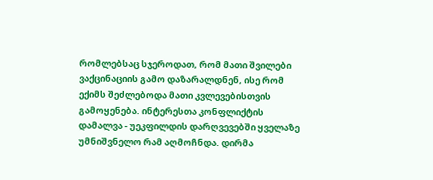რომლებსაც სჯეროდათ, რომ მათი შვილები ვაქცინაციის გამო დაზარალდნენ, ისე რომ ექიმს შეძლებოდა მათი კვლევებისთვის გამოყენება. ინტერესთა კონფლიქტის დამალვა - უეკფილდის დარღვევებში ყველაზე უმნიშვნელო რამ აღმოჩნდა. დირმა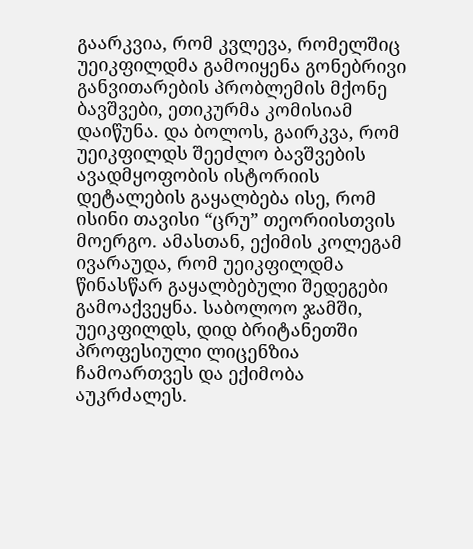გაარკვია, რომ კვლევა, რომელშიც უეიკფილდმა გამოიყენა გონებრივი განვითარების პრობლემის მქონე ბავშვები, ეთიკურმა კომისიამ დაიწუნა. და ბოლოს, გაირკვა, რომ უეიკფილდს შეეძლო ბავშვების ავადმყოფობის ისტორიის დეტალების გაყალბება ისე, რომ ისინი თავისი “ცრუ” თეორიისთვის მოერგო. ამასთან, ექიმის კოლეგამ ივარაუდა, რომ უეიკფილდმა წინასწარ გაყალბებული შედეგები გამოაქვეყნა. საბოლოო ჯამში, უეიკფილდს, დიდ ბრიტანეთში პროფესიული ლიცენზია ჩამოართვეს და ექიმობა აუკრძალეს.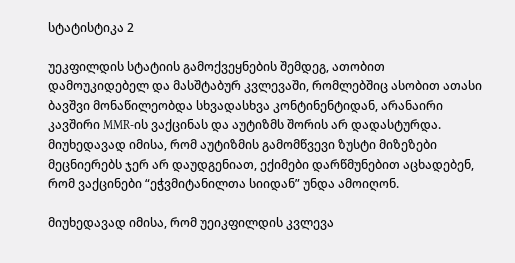სტატისტიკა 2

უეკფილდის სტატიის გამოქვეყნების შემდეგ, ათობით დამოუკიდებელ და მასშტაბურ კვლევაში, რომლებშიც ასობით ათასი ბავშვი მონაწილეობდა სხვადასხვა კონტინენტიდან, არანაირი კავშირი MMR-ის ვაქცინას და აუტიზმს შორის არ დადასტურდა. მიუხედავად იმისა, რომ აუტიზმის გამომწვევი ზუსტი მიზეზები მეცნიერებს ჯერ არ დაუდგენიათ, ექიმები დარწმუნებით აცხადებენ, რომ ვაქცინები “ეჭვმიტანილთა სიიდან” უნდა ამოიღონ.

მიუხედავად იმისა, რომ უეიკფილდის კვლევა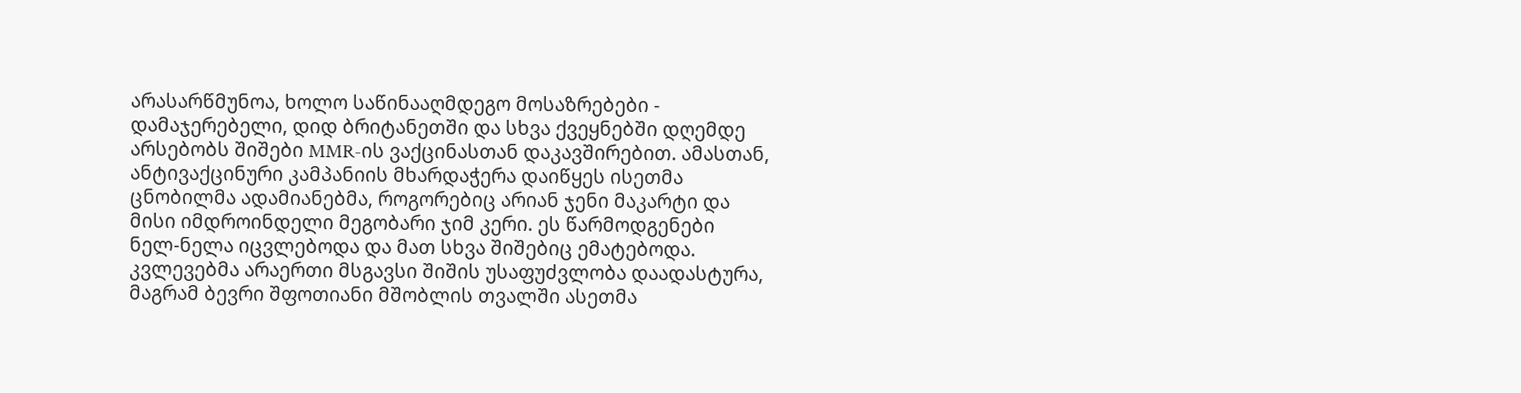არასარწმუნოა, ხოლო საწინააღმდეგო მოსაზრებები - დამაჯერებელი, დიდ ბრიტანეთში და სხვა ქვეყნებში დღემდე არსებობს შიშები MMR-ის ვაქცინასთან დაკავშირებით. ამასთან, ანტივაქცინური კამპანიის მხარდაჭერა დაიწყეს ისეთმა ცნობილმა ადამიანებმა, როგორებიც არიან ჯენი მაკარტი და მისი იმდროინდელი მეგობარი ჯიმ კერი. ეს წარმოდგენები ნელ-ნელა იცვლებოდა და მათ სხვა შიშებიც ემატებოდა. კვლევებმა არაერთი მსგავსი შიშის უსაფუძვლობა დაადასტურა, მაგრამ ბევრი შფოთიანი მშობლის თვალში ასეთმა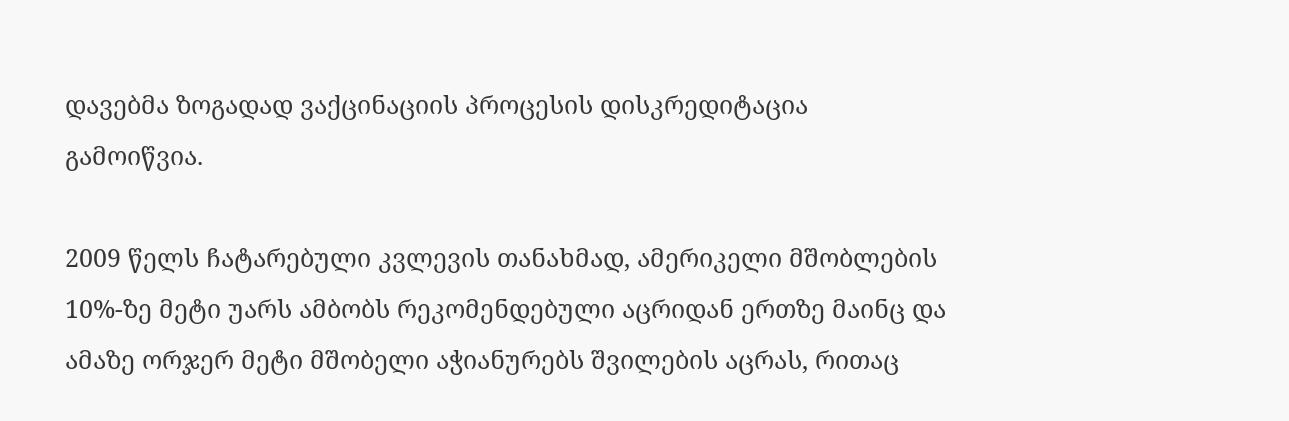დავებმა ზოგადად ვაქცინაციის პროცესის დისკრედიტაცია გამოიწვია.

2009 წელს ჩატარებული კვლევის თანახმად, ამერიკელი მშობლების 10%-ზე მეტი უარს ამბობს რეკომენდებული აცრიდან ერთზე მაინც და ამაზე ორჯერ მეტი მშობელი აჭიანურებს შვილების აცრას, რითაც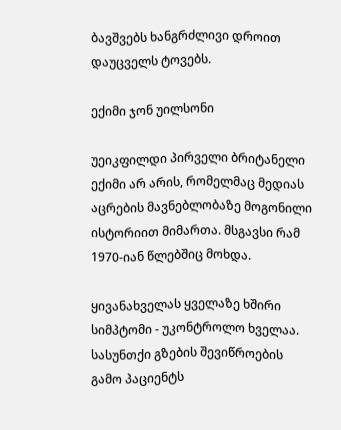ბავშვებს ხანგრძლივი დროით დაუცველს ტოვებს.

ექიმი ჯონ უილსონი

უეიკფილდი პირველი ბრიტანელი ექიმი არ არის, რომელმაც მედიას აცრების მავნებლობაზე მოგონილი ისტორიით მიმართა. მსგავსი რამ 1970-იან წლებშიც მოხდა.

ყივანახველას ყველაზე ხშირი სიმპტომი - უკონტროლო ხველაა. სასუნთქი გზების შევიწროების გამო პაციენტს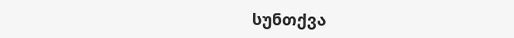სუნთქვა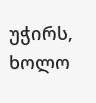უჭირს, ხოლო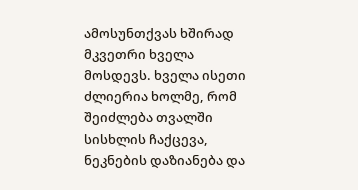ამოსუნთქვას ხშირად მკვეთრი ხველა მოსდევს. ხველა ისეთი ძლიერია ხოლმე, რომ შეიძლება თვალში სისხლის ჩაქცევა, ნეკნების დაზიანება და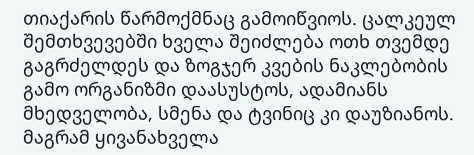თიაქარის წარმოქმნაც გამოიწვიოს. ცალკეულ შემთხვევებში ხველა შეიძლება ოთხ თვემდე გაგრძელდეს და ზოგჯერ კვების ნაკლებობის გამო ორგანიზმი დაასუსტოს, ადამიანს მხედველობა, სმენა და ტვინიც კი დაუზიანოს. მაგრამ ყივანახველა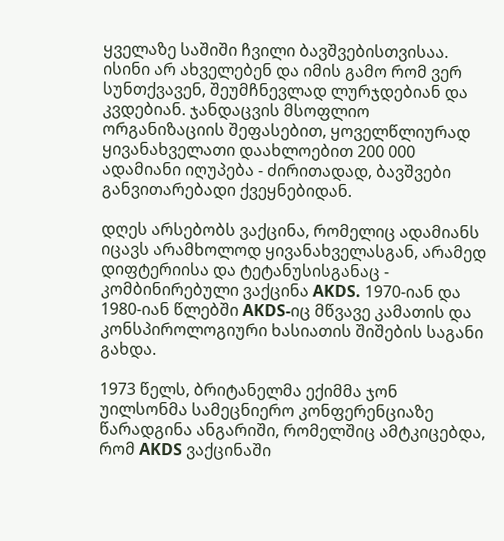ყველაზე საშიში ჩვილი ბავშვებისთვისაა. ისინი არ ახველებენ და იმის გამო რომ ვერ სუნთქვავენ, შეუმჩნევლად ლურჯდებიან და კვდებიან. ჯანდაცვის მსოფლიო ორგანიზაციის შეფასებით, ყოველწლიურად ყივანახველათი დაახლოებით 200 000 ადამიანი იღუპება - ძირითადად, ბავშვები განვითარებადი ქვეყნებიდან.

დღეს არსებობს ვაქცინა, რომელიც ადამიანს იცავს არამხოლოდ ყივანახველასგან, არამედ დიფტერიისა და ტეტანუსისგანაც - კომბინირებული ვაქცინა AKDS. 1970-იან და 1980-იან წლებში AKDS-იც მწვავე კამათის და კონსპიროლოგიური ხასიათის შიშების საგანი გახდა.

1973 წელს, ბრიტანელმა ექიმმა ჯონ უილსონმა სამეცნიერო კონფერენციაზე წარადგინა ანგარიში, რომელშიც ამტკიცებდა, რომ AKDS ვაქცინაში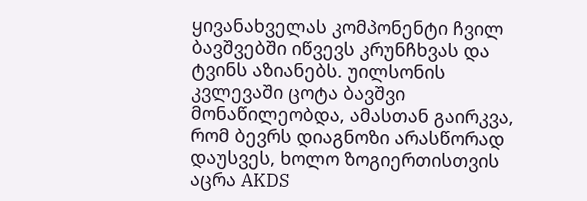ყივანახველას კომპონენტი ჩვილ ბავშვებში იწვევს კრუნჩხვას და ტვინს აზიანებს. უილსონის კვლევაში ცოტა ბავშვი მონაწილეობდა, ამასთან გაირკვა, რომ ბევრს დიაგნოზი არასწორად დაუსვეს, ხოლო ზოგიერთისთვის აცრა AKDS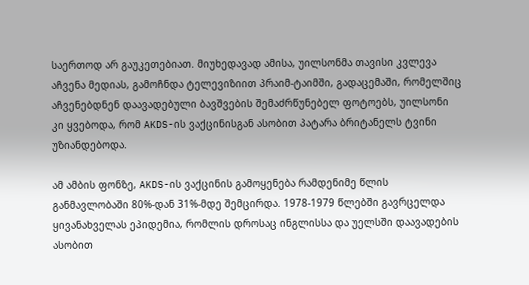საერთოდ არ გაუკეთებიათ. მიუხედავად ამისა, უილსონმა თავისი კვლევა აჩვენა მედიას, გამოჩნდა ტელევიზიით პრაიმ-ტაიმში, გადაცემაში, რომელშიც აჩვენებდნენ დაავადებული ბავშვების შემაძრწუნებელ ფოტოებს, უილსონი კი ყვებოდა, რომ AKDS-ის ვაქცინისგან ასობით პატარა ბრიტანელს ტვინი უზიანდებოდა.

ამ ამბის ფონზე, AKDS-ის ვაქცინის გამოყენება რამდენიმე წლის განმავლობაში 80%-დან 31%-მდე შემცირდა. 1978-1979 წლებში გავრცელდა ყივანახველას ეპიდემია, რომლის დროსაც ინგლისსა და უელსში დაავადების ასობით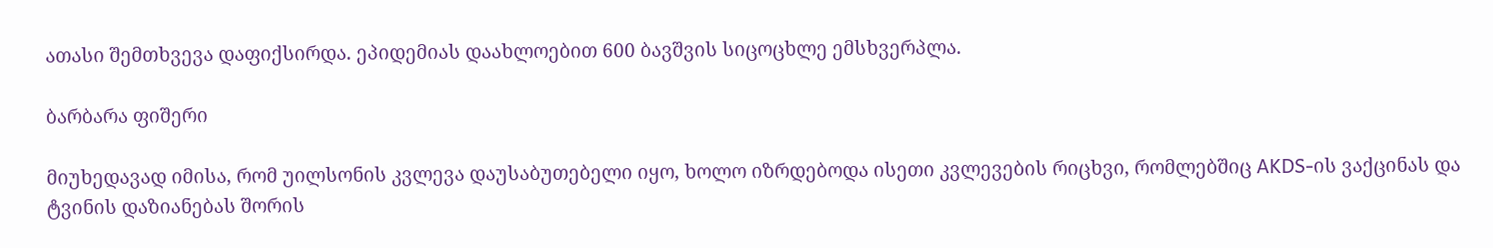ათასი შემთხვევა დაფიქსირდა. ეპიდემიას დაახლოებით 600 ბავშვის სიცოცხლე ემსხვერპლა.

ბარბარა ფიშერი

მიუხედავად იმისა, რომ უილსონის კვლევა დაუსაბუთებელი იყო, ხოლო იზრდებოდა ისეთი კვლევების რიცხვი, რომლებშიც AKDS-ის ვაქცინას და ტვინის დაზიანებას შორის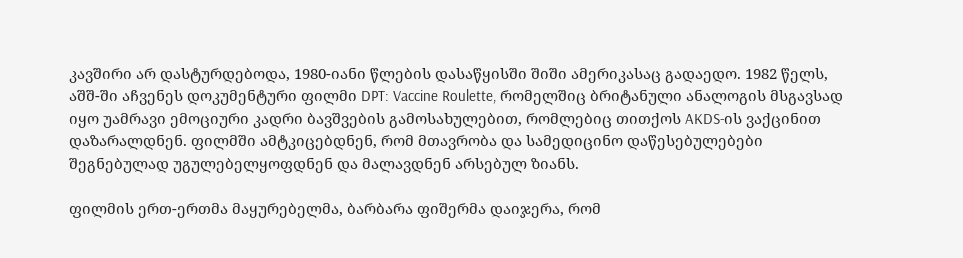კავშირი არ დასტურდებოდა, 1980-იანი წლების დასაწყისში შიში ამერიკასაც გადაედო. 1982 წელს, აშშ-ში აჩვენეს დოკუმენტური ფილმი DPT: Vaccine Roulette, რომელშიც ბრიტანული ანალოგის მსგავსად იყო უამრავი ემოციური კადრი ბავშვების გამოსახულებით, რომლებიც თითქოს AKDS-ის ვაქცინით დაზარალდნენ. ფილმში ამტკიცებდნენ, რომ მთავრობა და სამედიცინო დაწესებულებები შეგნებულად უგულებელყოფდნენ და მალავდნენ არსებულ ზიანს.

ფილმის ერთ-ერთმა მაყურებელმა, ბარბარა ფიშერმა დაიჯერა, რომ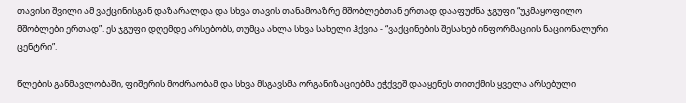თავისი შვილი ამ ვაქცინისგან დაზარალდა და სხვა თავის თანამოაზრე მშობლებთან ერთად დააფუძნა ჯგუფი “უკმაყოფილო მშობლები ერთად”. ეს ჯგუფი დღემდე არსებობს, თუმცა ახლა სხვა სახელი ჰქვია - “ვაქცინების შესახებ ინფორმაციის ნაციონალური ცენტრი”.

წლების განმავლობაში, ფიშერის მოძრაობამ და სხვა მსგავსმა ორგანიზაციებმა ეჭქვეშ დააყენეს თითქმის ყველა არსებული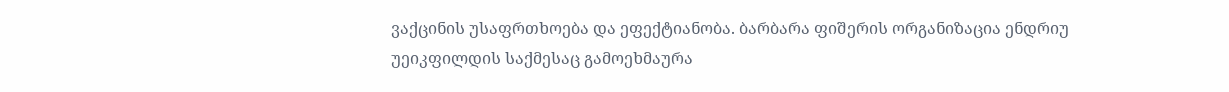ვაქცინის უსაფრთხოება და ეფექტიანობა. ბარბარა ფიშერის ორგანიზაცია ენდრიუ უეიკფილდის საქმესაც გამოეხმაურა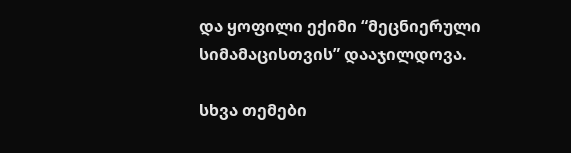და ყოფილი ექიმი “მეცნიერული სიმამაცისთვის” დააჯილდოვა.

სხვა თემები